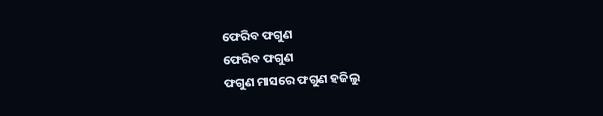ଫେରିବ ଫଗୁଣ
ଫେରିବ ଫଗୁଣ
ଫଗୁଣ ମାସରେ ଫଗୁଣ ହଜିଲୁ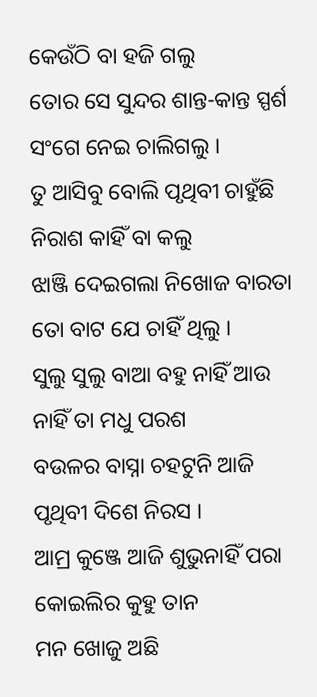କେଉଁଠି ବା ହଜି ଗଲୁ
ତୋର ସେ ସୁନ୍ଦର ଶାନ୍ତ-କାନ୍ତ ସ୍ପର୍ଶ
ସଂଗେ ନେଇ ଚାଲିଗଲୁ ।
ତୁ ଆସିବୁ ବୋଲି ପୃଥିବୀ ଚାହୁଁଛି
ନିରାଶ କାହିଁ ବା କଲୁ
ଝାଞ୍ଜି ଦେଇଗଲା ନିଖୋଜ ବାରତା
ତୋ ବାଟ ଯେ ଚାହିଁ ଥିଲୁ ।
ସୁଲୁ ସୁଲୁ ବାଆ ବହୁ ନାହିଁ ଆଉ
ନାହିଁ ତା ମଧୁ ପରଶ
ବଉଳର ବାସ୍ନା ଚହଟୁନି ଆଜି
ପୃଥିବୀ ଦିଶେ ନିରସ ।
ଆମ୍ର କୁଞ୍ଜେ ଆଜି ଶୁଭୁନାହିଁ ପରା
କୋଇଲିର କୁହୁ ତାନ
ମନ ଖୋଜୁ ଅଛି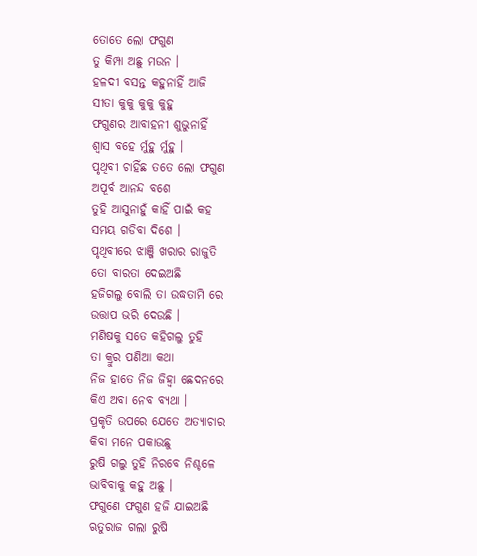ତୋତେ ଲୋ ଫଗୁଣ
ତୁ କିମ୍ପା ଅଛୁ ମଉନ ।
ହଳଦୀ ବସନ୍ତ କହୁନାହିଁ ଆଜି
ସୀତା କୁକୁ କୁକୁ କୁହୁ
ଫଗୁଣର ଆବାହନୀ ଶୁଭୁନାହିଁ
ଶ୍ଵାସ ବହେ ର୍ମୁହୁ ର୍ମୁହୁ ।
ପୃଥିବୀ ଚାହିଁଛ ତତେ ଲୋ ଫଗୁଣ
ଅପୂର୍ବ ଆନନ୍ଦ ବଶେ
ତୁହି ଆସୁନାହୁଁ କାହିଁ ପାଇଁ କହ
ସମୟ ଗଡିବା ଦିଶେ ।
ପୃଥିବୀରେ ଝାଞ୍ଜି ଖରାର ରାଜୁତି
ତୋ ବାରତା ଦେଇଅଛି
ହଜିଗଲୁ ବୋଲି ତା ଉଦ୍ଧତାମି ରେ
ଉତ୍ତାପ ଭରି ଦେଉଛି ।
ମଣିଷକୁ ସତେ କହିଗଲୁ ତୁହି
ତା କ୍ରୁର ପଣିଆ କଥା
ନିଜ ହାତେ ନିଜ ଜିହ୍ଵା ଛେଦନରେ
କିଏ ଅବା ନେବ ବ୍ୟଥା ।
ପ୍ରକୃତି ଉପରେ ଯେତେ ଅତ୍ୟାଚାର
କିବା ମନେ ପକାଉଛୁ
ରୁଷି ଗଲୁ ତୁହି ନିରବେ ନିଶ୍ଚଳେ
ଭାବିବାକୁ କହୁ ଅଛୁ ।
ଫଗୁଣେ ଫଗୁଣ ହଜି ଯାଇଅଛି
ଋତୁରାଜ ଗଲା ରୁଷି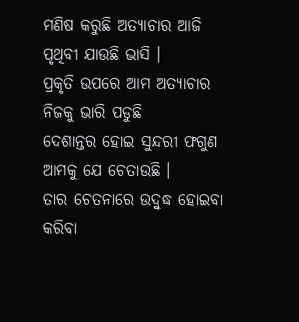ମଣିଷ କରୁଛି ଅତ୍ୟାଚାର ଆଜି
ପୃଥିବୀ ଯାଉଛି ଭାସି ।
ପ୍ରକୃତି ଉପରେ ଆମ ଅତ୍ୟାଚାର
ନିଜକୁ ଭାରି ପଡୁଛି
ଦେଶାନ୍ତର ହୋଇ ସୁନ୍ଦରୀ ଫଗୁଣ
ଆମକୁ ଯେ ଚେତାଉଛି ।
ତାର ଚେତନାରେ ଉଦ୍ବୁଦ୍ଧ ହୋଇବା
କରିବା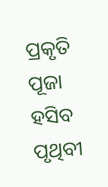ପ୍ରକୃତି ପୂଜା
ହସିବ ପୃଥିବୀ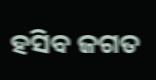ହସିବ ଜଗତ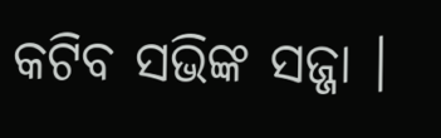କଟିବ ସଭିଙ୍କ ସଜ୍ଜା ।